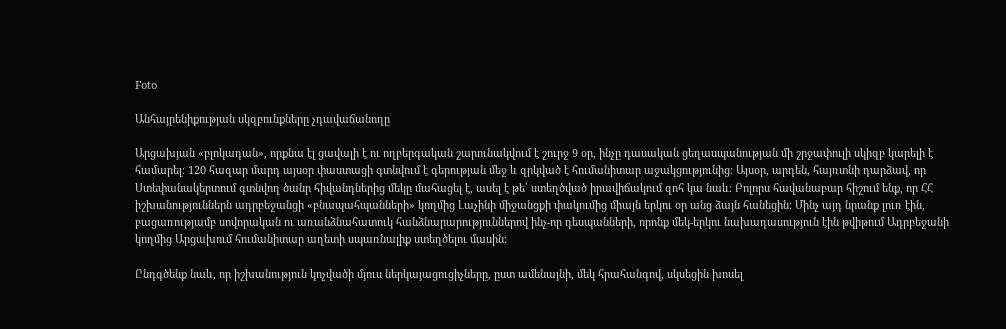Foto

Անհայրենիքության սկզբունքները չդավաճանողը

Արցախյան «բլոկադան», որքնա էլ ցավալի է ու ողբերգական շարունակվում է շուրջ 9 օր, ինչը դասական ցեղասպանության մի շրջափուլի սկիզբ կարելի է համարել։ 120 հազար մարդ այսօր փաստացի գտնվում է գերության մեջ և զրկված է հումանիտար աջակցությունից։ Այսօր, արդեն, հայռտնի դարձավ, որ Ստեփանակերտում գտնվող ծանր հիվանդներից մեկը մահացել է, ասել է թե՝ ստեղծված իրավիճակում զոհ կա նաև։ Բոլորս հավանաբար հիշում ենք, որ ՀՀ իշխանություններն ադրբեջանցի «բնապահպանների» կողմից Լաչինի միջանցքի փակումից միայն երկու օր անց ձայն հանեցին։ Մինչ այդ նրանք լուռ էին, բացառությամբ սովորական ու առանձնահատուկ հանձնարարություններով ինչ-որ դեսպանների, որոնք մեկ-երկու նախադասություն էին թվիթում Ադրբեջանի կողմից Արցախում հումանիտար աղետի սպառնալիք ստեղծելու մասին։

Ընդգծենք նաև, որ իշխանություն կոչվածի մյուս ներկայացուցիչները, ըստ ամենայնի, մեկ հրահանգով, սկսեցին խոսել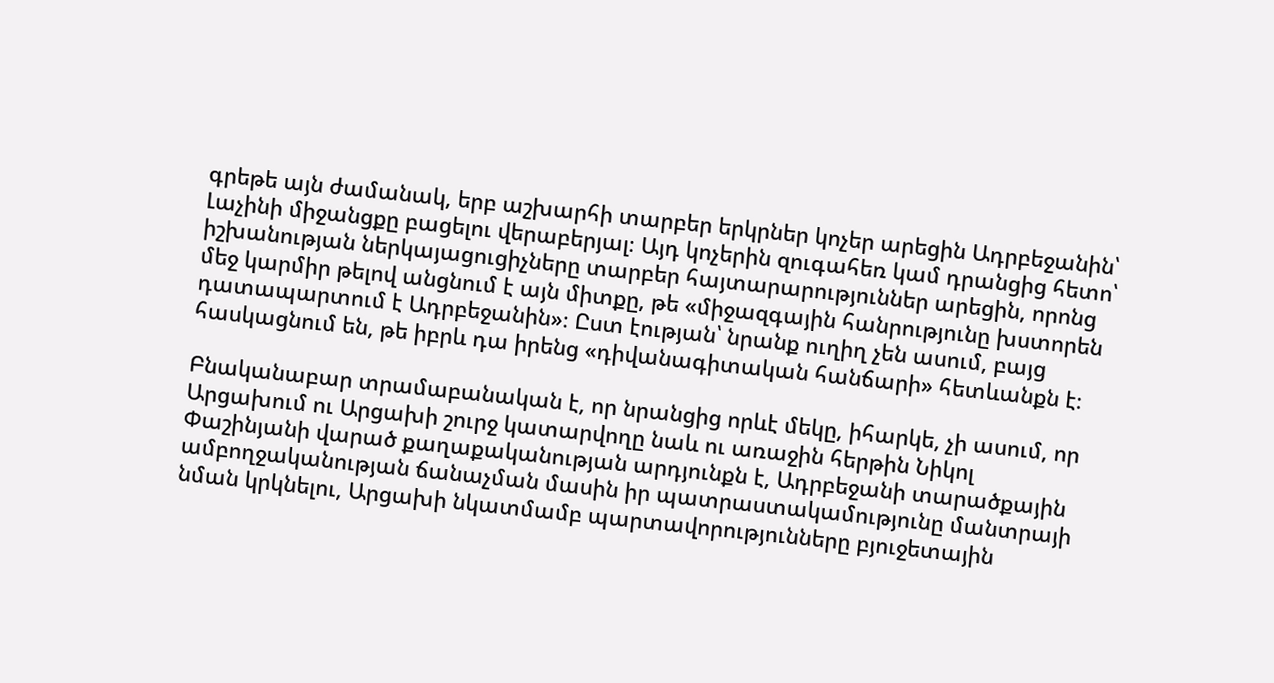գրեթե այն ժամանակ, երբ աշխարհի տարբեր երկրներ կոչեր արեցին Ադրբեջանին՝ Լաչինի միջանցքը բացելու վերաբերյալ։ Այդ կոչերին զուգահեռ կամ դրանցից հետո՝ իշխանության ներկայացուցիչները տարբեր հայտարարություններ արեցին, որոնց մեջ կարմիր թելով անցնում է այն միտքը, թե «միջազգային հանրությունը խստորեն դատապարտում է Ադրբեջանին»։ Ըստ էության՝ նրանք ուղիղ չեն ասում, բայց հասկացնում են, թե իբրև դա իրենց «դիվանագիտական հանճարի» հետևանքն է։

Բնականաբար տրամաբանական է, որ նրանցից որևէ մեկը, իհարկե, չի ասում, որ Արցախում ու Արցախի շուրջ կատարվողը նաև ու առաջին հերթին Նիկոլ Փաշինյանի վարած քաղաքականության արդյունքն է, Ադրբեջանի տարածքային ամբողջականության ճանաչման մասին իր պատրաստակամությունը մանտրայի նման կրկնելու, Արցախի նկատմամբ պարտավորությունները բյուջետային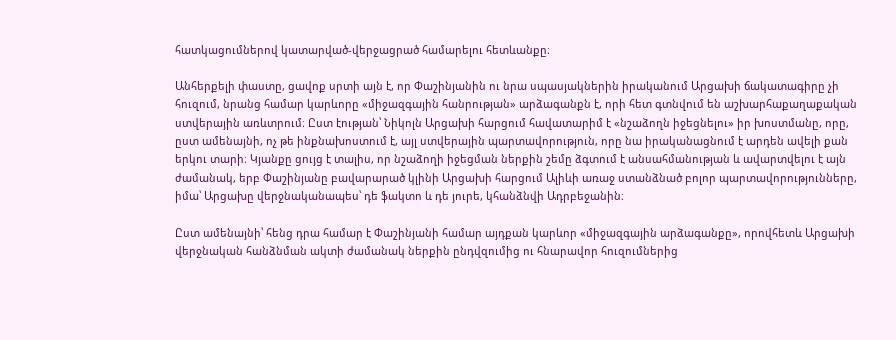հատկացումներով կատարված-վերջացրած համարելու հետևանքը։

Անհերքելի փաստը, ցավոք սրտի այն է, որ Փաշինյանին ու նրա սպասյակներին իրականում Արցախի ճակատագիրը չի հուզում, նրանց համար կարևորը «միջազգային հանրության» արձագանքն է, որի հետ գտնվում են աշխարհաքաղաքական ստվերային առևտրում։ Ըստ էության՝ Նիկոլն Արցախի հարցում հավատարիմ է «նշաձողն իջեցնելու» իր խոստմանը, որը, ըստ ամենայնի, ոչ թե ինքնախոստում է, այլ ստվերային պարտավորություն, որը նա իրականացնում է արդեն ավելի քան երկու տարի։ Կյանքը ցույց է տալիս, որ նշաձողի իջեցման ներքին շեմը ձգտում է անսահմանության և ավարտվելու է այն ժամանակ, երբ Փաշինյանը բավարարած կլինի Արցախի հարցում Ալիևի առաջ ստանձնած բոլոր պարտավորությունները, իմա՝ Արցախը վերջնականապես՝ դե ֆակտո և դե յուրե, կհանձնվի Ադրբեջանին։

Ըստ ամենայնի՝ հենց դրա համար է Փաշինյանի համար այդքան կարևոր «միջազգային արձագանքը», որովհետև Արցախի վերջնական հանձնման ակտի ժամանակ ներքին ընդվզումից ու հնարավոր հուզումներից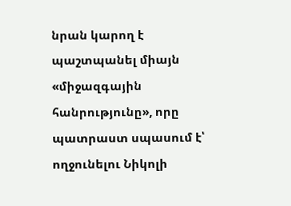նրան կարող է պաշտպանել միայն «միջազգային հանրությունը», որը պատրաստ սպասում է՝ ողջունելու Նիկոլի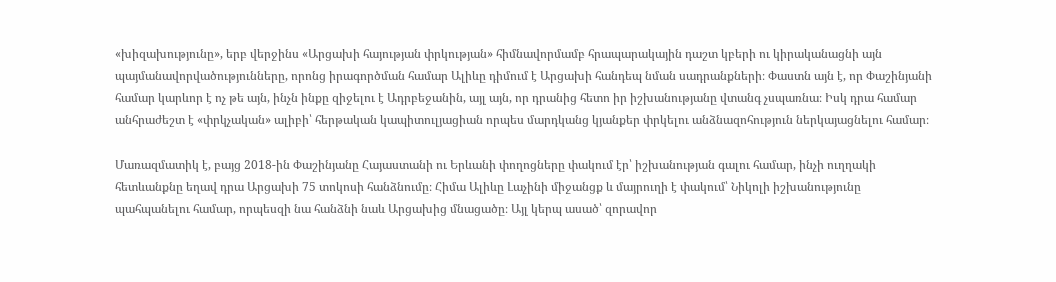«խիզախությունը», երբ վերջինս «Արցախի հայության փրկության» հիմնավորմամբ հրապարակային դաշտ կբերի ու կիրականացնի այն պայմանավորվածությունները, որոնց իրագործման համար Ալիևը դիմում է Արցախի հանդեպ նման սադրանքների։ Փաստն այն է, որ Փաշինյանի համար կարևոր է ոչ թե այն, ինչն ինքը զիջելու է Ադրբեջանին, այլ այն, որ դրանից հետո իր իշխանությանը վտանգ չսպառնա։ Իսկ դրա համար անհրաժեշտ է «փրկչական» ալիբի՝ հերթական կապիտուլյացիան որպես մարդկանց կյանքեր փրկելու անձնազոհություն ներկայացնելու համար։

Մառազմատիկ է, բայց 2018-ին Փաշինյանը Հայաստանի ու Երևանի փողոցները փակում էր՝ իշխանության գալու համար, ինչի ուղղակի հետևանքնը եղավ դրա Արցախի 75 տոկոսի հանձնումը։ Հիմա Ալիևը Լաչինի միջանցք և մայրուղի է փակում՝ Նիկոլի իշխանությունը պահպանելու համար, որպեսզի նա հանձնի նաև Արցախից մնացածը։ Այլ կերպ ասած՝ զորավոր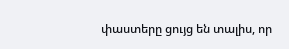փաստերը ցույց են տալիս, որ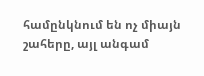համընկնում են ոչ միայն շահերը, այլ անգամ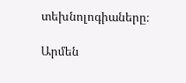տեխնոլոգիաները։

Արմեն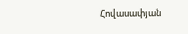Հովասափյան